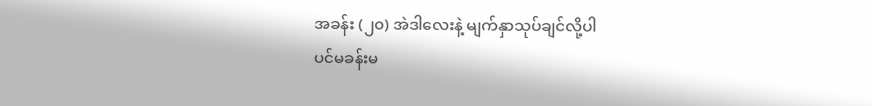အခန်း (၂၀) အဲဒါလေးနဲ့ မျက်နှာသုပ်ချင်လို့ပါ
ပင်မခန်းမ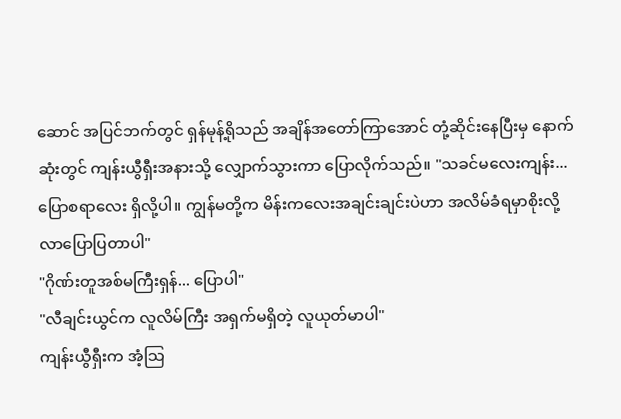ဆောင် အပြင်ဘက်တွင် ရှန်မုန့်ရိုသည် အချိန်အတော်ကြာအောင် တုံ့ဆိုင်းနေပြီးမှ နောက်ဆုံးတွင် ကျန်းယွီရှီးအနားသို့ လျှောက်သွားကာ ပြောလိုက်သည်။ "သခင်မလေးကျန်း... ပြောစရာလေး ရှိလို့ပါ။ ကျွန်မတို့က မိန်းကလေးအချင်းချင်းပဲဟာ အလိမ်ခံရမှာစိုးလို့ လာပြောပြတာပါ"
"ဂိုဏ်းတူအစ်မကြီးရှန်... ပြောပါ"
"လီချင်းယွင်က လူလိမ်ကြီး အရှက်မရှိတဲ့ လူယုတ်မာပါ"
ကျန်းယွီရှီးက အံ့သြ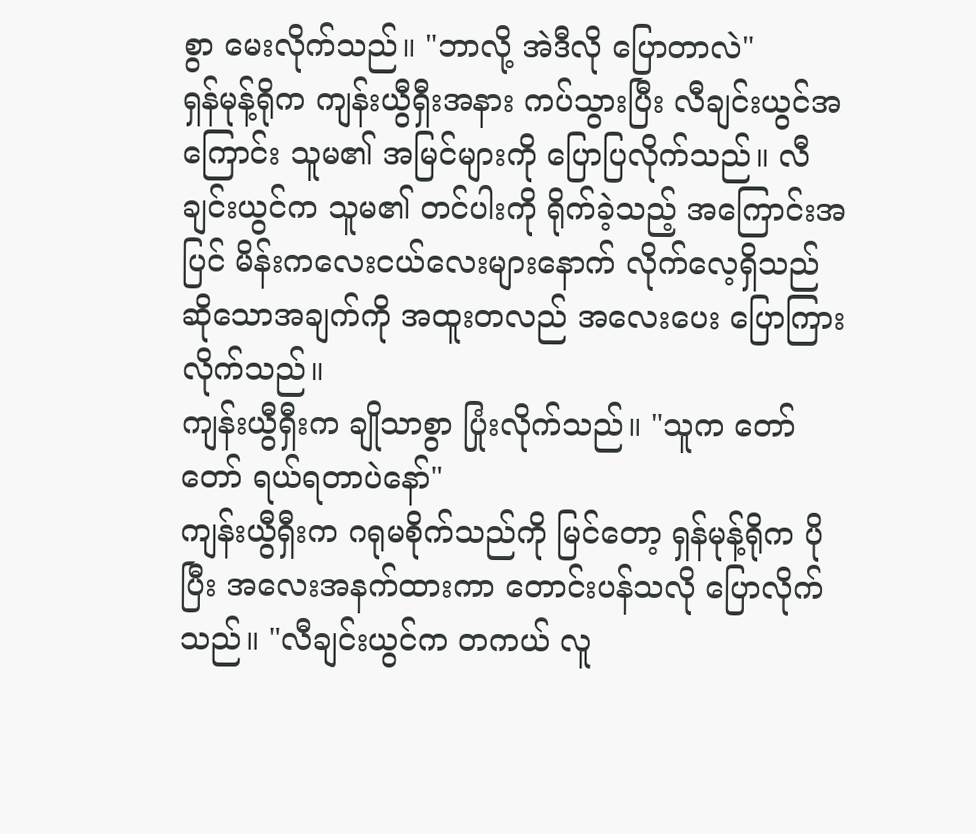စွာ မေးလိုက်သည်။ "ဘာလို့ အဲဒီလို ပြောတာလဲ"
ရှန်မုန့်ရိုက ကျန်းယွီရှီးအနား ကပ်သွားပြီး လီချင်းယွင်အကြောင်း သူမ၏ အမြင်များကို ပြောပြလိုက်သည်။ လီချင်းယွင်က သူမ၏ တင်ပါးကို ရိုက်ခဲ့သည့် အကြောင်းအပြင် မိန်းကလေးငယ်လေးများနောက် လိုက်လေ့ရှိသည် ဆိုသောအချက်ကို အထူးတလည် အလေးပေး ပြောကြားလိုက်သည်။
ကျန်းယွီရှီးက ချိုသာစွာ ပြုံးလိုက်သည်။ "သူက တော်တော် ရယ်ရတာပဲနော်"
ကျန်းယွီရှီးက ဂရုမစိုက်သည်ကို မြင်တော့ ရှန်မုန့်ရိုက ပိုပြီး အလေးအနက်ထားကာ တောင်းပန်သလို ပြောလိုက်သည်။ "လီချင်းယွင်က တကယ် လူ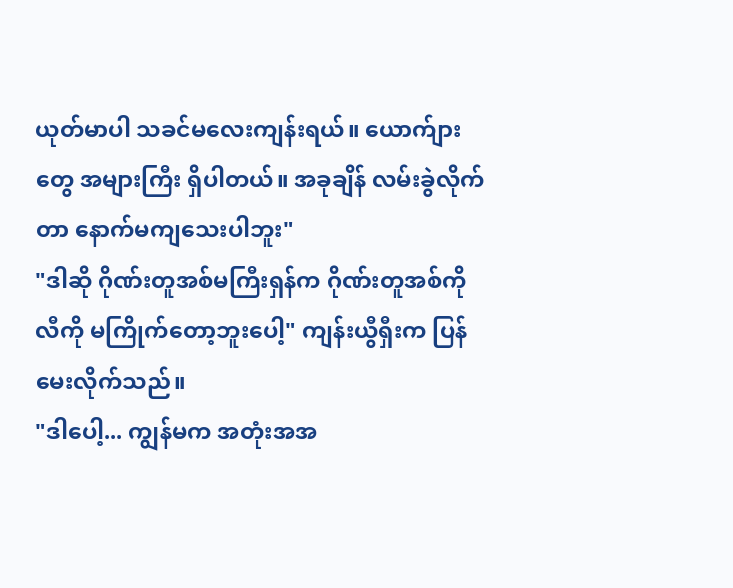ယုတ်မာပါ သခင်မလေးကျန်းရယ်။ ယောက်ျားတွေ အများကြီး ရှိပါတယ်။ အခုချိန် လမ်းခွဲလိုက်တာ နောက်မကျသေးပါဘူး"
"ဒါဆို ဂိုဏ်းတူအစ်မကြီးရှန်က ဂိုဏ်းတူအစ်ကိုလီကို မကြိုက်တော့ဘူးပေါ့" ကျန်းယွီရှီးက ပြန်မေးလိုက်သည်။
"ဒါပေါ့... ကျွန်မက အတုံးအအ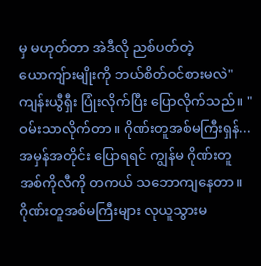မှ မဟုတ်တာ အဲဒီလို ညစ်ပတ်တဲ့ ယောကျ်ားမျိုးကို ဘယ်စိတ်ဝင်စားမလဲ"
ကျန်းယွီရှီး ပြုံးလိုက်ပြီး ပြောလိုက်သည်။ "ဝမ်းသာလိုက်တာ။ ဂိုဏ်းတူအစ်မကြီးရှန်... အမှန်အတိုင်း ပြောရရင် ကျွန်မ ဂိုဏ်းတူအစ်ကိုလီကို တကယ် သဘောကျနေတာ။ ဂိုဏ်းတူအစ်မကြီးများ လုယူသွားမ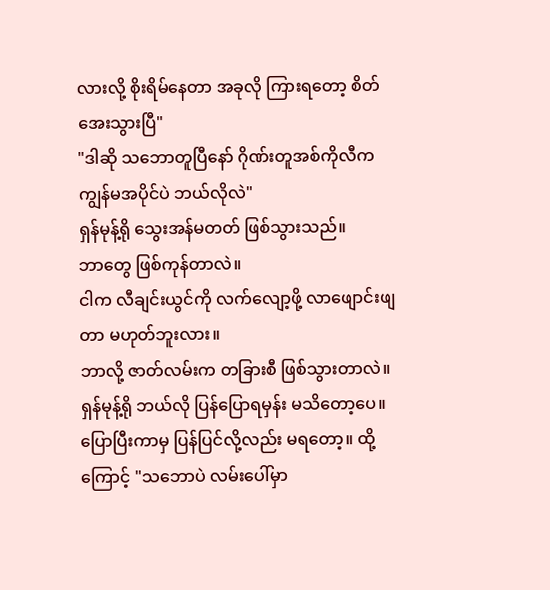လားလို့ စိုးရိမ်နေတာ အခုလို ကြားရတော့ စိတ်အေးသွားပြီ"
"ဒါဆို သဘောတူပြီနော် ဂိုဏ်းတူအစ်ကိုလီက ကျွန်မအပိုင်ပဲ ဘယ်လိုလဲ"
ရှန်မုန့်ရို သွေးအန်မတတ် ဖြစ်သွားသည်။
ဘာတွေ ဖြစ်ကုန်တာလဲ။
ငါက လီချင်းယွင်ကို လက်လျော့ဖို့ လာဖျောင်းဖျတာ မဟုတ်ဘူးလား။
ဘာလို့ ဇာတ်လမ်းက တခြားစီ ဖြစ်သွားတာလဲ။
ရှန်မုန့်ရို ဘယ်လို ပြန်ပြောရမှန်း မသိတော့ပေ။ ပြောပြီးကာမှ ပြန်ပြင်လို့လည်း မရတော့။ ထို့ကြောင့် "သဘောပဲ လမ်းပေါ်မှာ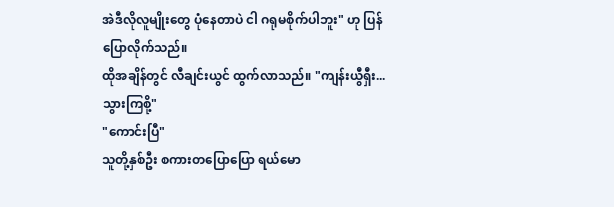အဲဒီလိုလူမျိုးတွေ ပုံနေတာပဲ ငါ ဂရုမစိုက်ပါဘူး" ဟု ပြန်ပြောလိုက်သည်။
ထိုအချိန်တွင် လီချင်းယွင် ထွက်လာသည်။ "ကျန်းယွီရှီး... သွားကြစို့"
"ကောင်းပြီ"
သူတို့နှစ်ဦး စကားတပြောပြော ရယ်မော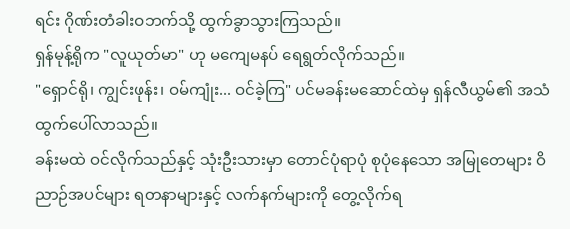ရင်း ဂိုဏ်းတံခါးဝဘက်သို့ ထွက်ခွာသွားကြသည်။
ရှန်မုန့်ရိုက "လူယုတ်မာ" ဟု မကျေမနပ် ရေရွတ်လိုက်သည်။
"ရှောင်ရို၊ ကျွင်းဖုန်း၊ ဝမ်ကျုံး... ဝင်ခဲ့ကြ" ပင်မခန်းမဆောင်ထဲမှ ရှန်လီယွမ်၏ အသံ ထွက်ပေါ်လာသည်။
ခန်းမထဲ ဝင်လိုက်သည်နှင့် သုံးဦးသားမှာ တောင်ပုံရာပုံ စုပုံနေသော အမြုတေများ ဝိညာဉ်အပင်များ ရတနာများနှင့် လက်နက်များကို တွေ့လိုက်ရ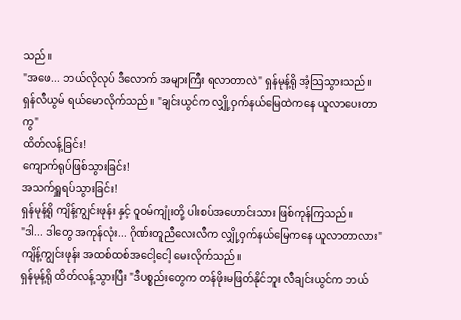သည်။
"အဖေ... ဘယ်လိုလုပ် ဒီလောက် အများကြီး ရလာတာလဲ" ရှန်မုန့်ရို အံ့သြသွားသည်။
ရှန်လီယွမ် ရယ်မောလိုက်သည်။ "ချင်းယွင်က လျှို့ဝှက်နယ်မြေထဲကနေ ယူလာပေးတာကွ"
ထိတ်လန့်ခြင်း!
ကျောက်ရုပ်ဖြစ်သွားခြင်း!
အသက်ရှူရပ်သွားခြင်း!
ရှန်မုန့်ရို ကျိန့်ကျွင်းဖုန်း နှင့် ဝူဝမ်ကျုံးတို့ ပါးစပ်အဟောင်းသား ဖြစ်ကုန်ကြသည်။
"ဒါ... ဒါတွေ အကုန်လုံး... ဂိုဏ်းတူညီလေးလီက လျှို့ဝှက်နယ်မြေကနေ ယူလာတာလား" ကျိန့်ကျွင်းဖုန်း အထစ်ထစ်အငေါ့ငေါ့ မေးလိုက်သည်။
ရှန်မုန့်ရို ထိတ်လန့်သွားပြီး "ဒီပစ္စည်းတွေက တန်ဖိုးမဖြတ်နိုင်ဘူး လီချင်းယွင်က ဘယ်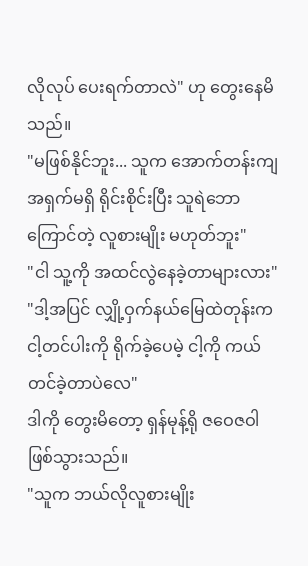လိုလုပ် ပေးရက်တာလဲ" ဟု တွေးနေမိသည်။
"မဖြစ်နိုင်ဘူး... သူက အောက်တန်းကျ အရှက်မရှိ ရိုင်းစိုင်းပြီး သူရဲဘောကြောင်တဲ့ လူစားမျိုး မဟုတ်ဘူး"
"ငါ သူ့ကို အထင်လွဲနေခဲ့တာများလား"
"ဒါ့အပြင် လျှို့ဝှက်နယ်မြေထဲတုန်းက ငါ့တင်ပါးကို ရိုက်ခဲ့ပေမဲ့ ငါ့ကို ကယ်တင်ခဲ့တာပဲလေ"
ဒါကို တွေးမိတော့ ရှန်မုန့်ရို ဇဝေဇဝါ ဖြစ်သွားသည်။
"သူက ဘယ်လိုလူစားမျိုး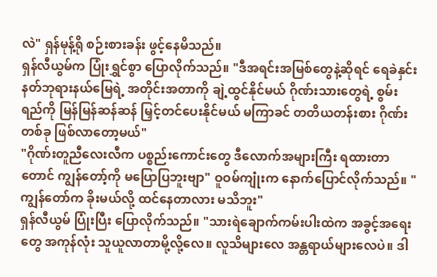လဲ" ရှန်မုန့်ရို စဉ်းစားခန်း ဖွင့်နေမိသည်။
ရှန်လီယွမ်က ပြုံးရွှင်စွာ ပြောလိုက်သည်။ "ဒီအရင်းအမြစ်တွေနဲ့ဆိုရင် ရေခဲနှင်းနတ်ဘုရားနယ်မြေရဲ့ အတိုင်းအတာကို ချဲ့ထွင်နိုင်မယ် ဂိုဏ်းသားတွေရဲ့ စွမ်းရည်ကို မြန်မြန်ဆန်ဆန် မြှင့်တင်ပေးနိုင်မယ် မကြာခင် တတိယတန်းစား ဂိုဏ်းတစ်ခု ဖြစ်လာတော့မယ်"
"ဂိုဏ်းတူညီလေးလီက ပစ္စည်းကောင်းတွေ ဒီလောက်အများကြီး ရထားတာတောင် ကျွန်တော့်ကို မပြောပြဘူးဗျာ" ဝူဝမ်ကျုံးက နောက်ပြောင်လိုက်သည်။ "ကျွန်တော်က ခိုးမယ်လို့ ထင်နေတာလား မသိဘူး"
ရှန်လီယွမ် ပြုံးပြီး ပြောလိုက်သည်။ "သားရဲချောက်ကမ်းပါးထဲက အခွင့်အရေးတွေ အကုန်လုံး သူယူလာတာမို့လို့လေ။ လူသိများလေ အန္တရာယ်များလေပဲ။ ဒါ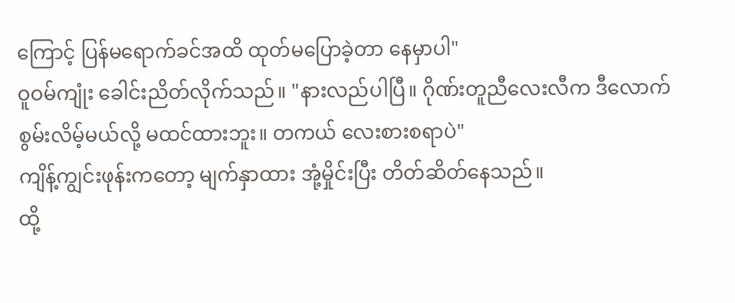ကြောင့် ပြန်မရောက်ခင်အထိ ထုတ်မပြောခဲ့တာ နေမှာပါ"
ဝူဝမ်ကျုံး ခေါင်းညိတ်လိုက်သည်။ "နားလည်ပါပြီ။ ဂိုဏ်းတူညီလေးလီက ဒီလောက် စွမ်းလိမ့်မယ်လို့ မထင်ထားဘူး။ တကယ် လေးစားစရာပဲ"
ကျိန့်ကျွင်းဖုန်းကတော့ မျက်နှာထား အုံ့မှိုင်းပြီး တိတ်ဆိတ်နေသည်။
ထို့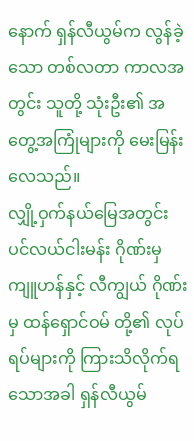နောက် ရှန်လီယွမ်က လွန်ခဲ့သော တစ်လတာ ကာလအတွင်း သူတို့ သုံးဦး၏ အတွေ့အကြုံများကို မေးမြန်းလေသည်။
လျှို့ဝှက်နယ်မြေအတွင်း ပင်လယ်ငါးမန်း ဂိုဏ်းမှ ကျူဟန်နှင့် လီကျွယ် ဂိုဏ်းမှ ထန်ရှောင်ဝမ် တို့၏ လုပ်ရပ်များကို ကြားသိလိုက်ရသောအခါ ရှန်လီယွမ်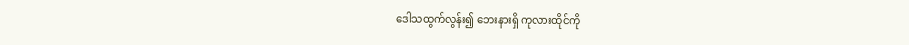ဒေါသထွက်လွန်း၍ ဘေးနားရှိ ကုလားထိုင်ကို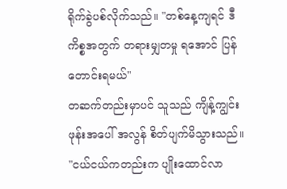ရိုက်ခွဲပစ်လိုက်သည်။ "တစ်နေ့ကျရင် ဒီကိစ္စအတွက် တရားမျှတမှု ရအောင် ပြန်တောင်းရမယ်"
တဆက်တည်းမှာပင် သူသည် ကျိန့်ကျွင်းဖုန်းအပေါ် အလွန် စိတ်ပျက်မိသွားသည်။
"ငယ်ငယ်ကတည်းက ပျိုးထောင်လာ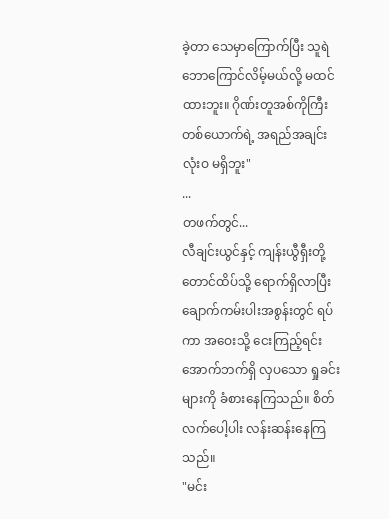ခဲ့တာ သေမှာကြောက်ပြီး သူရဲဘောကြောင်လိမ့်မယ်လို့ မထင်ထားဘူး။ ဂိုဏ်းတူအစ်ကိုကြီး တစ်ယောက်ရဲ့ အရည်အချင်း လုံးဝ မရှိဘူး"
...
တဖက်တွင်...
လီချင်းယွင်နှင့် ကျန်းယွီရှီးတို့ တောင်ထိပ်သို့ ရောက်ရှိလာပြီး ချောက်ကမ်းပါးအစွန်းတွင် ရပ်ကာ အဝေးသို့ ငေးကြည့်ရင်း အောက်ဘက်ရှိ လှပသော ရှုခင်းများကို ခံစားနေကြသည်။ စိတ်လက်ပေါ့ပါး လန်းဆန်းနေကြသည်။
"မင်း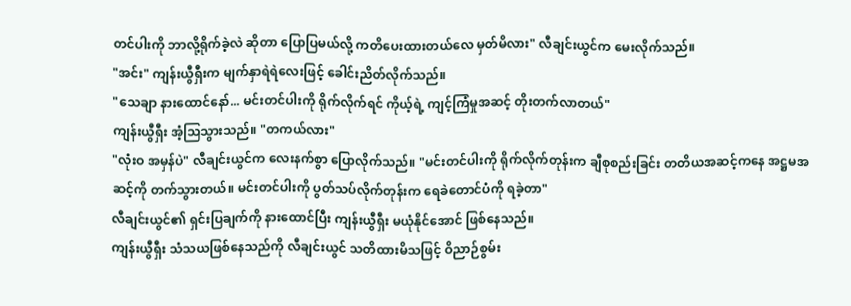တင်ပါးကို ဘာလို့ရိုက်ခဲ့လဲ ဆိုတာ ပြောပြမယ်လို့ ကတိပေးထားတယ်လေ မှတ်မိလား" လီချင်းယွင်က မေးလိုက်သည်။
"အင်း" ကျန်းယွီရှီးက မျက်နှာရဲရဲလေးဖြင့် ခေါင်းညိတ်လိုက်သည်။
"သေချာ နားထောင်နော်... မင်းတင်ပါးကို ရိုက်လိုက်ရင် ကိုယ့်ရဲ့ ကျင့်ကြံမှုအဆင့် တိုးတက်လာတယ်"
ကျန်းယွီရှီး အံ့သြသွားသည်။ "တကယ်လား"
"လုံးဝ အမှန်ပဲ" လီချင်းယွင်က လေးနက်စွာ ပြောလိုက်သည်။ "မင်းတင်ပါးကို ရိုက်လိုက်တုန်းက ချီစုစည်းခြင်း တတိယအဆင့်ကနေ အဋ္ဌမအဆင့်ကို တက်သွားတယ်။ မင်းတင်ပါးကို ပွတ်သပ်လိုက်တုန်းက ရေခဲတောင်ပံကို ရခဲ့တာ"
လီချင်းယွင်၏ ရှင်းပြချက်ကို နားထောင်ပြီး ကျန်းယွီရှီး မယုံနိုင်အောင် ဖြစ်နေသည်။
ကျန်းယွီရှီး သံသယဖြစ်နေသည်ကို လီချင်းယွင် သတိထားမိသဖြင့် ဝိညာဉ်စွမ်း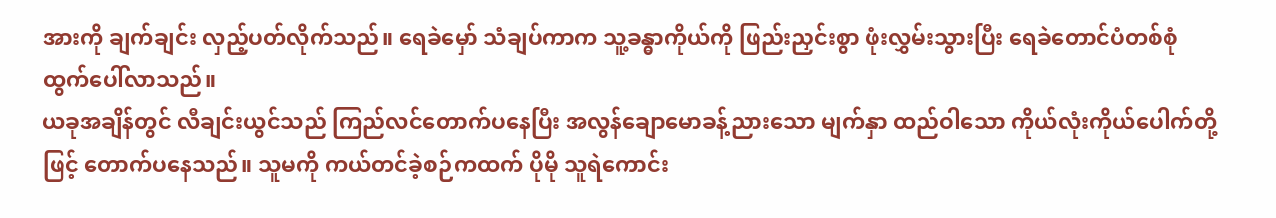အားကို ချက်ချင်း လှည့်ပတ်လိုက်သည်။ ရေခဲမှော် သံချပ်ကာက သူ့ခန္ဓာကိုယ်ကို ဖြည်းညှင်းစွာ ဖုံးလွှမ်းသွားပြီး ရေခဲတောင်ပံတစ်စုံ ထွက်ပေါ်လာသည်။
ယခုအချိန်တွင် လီချင်းယွင်သည် ကြည်လင်တောက်ပနေပြီး အလွန်ချောမောခန့်ညားသော မျက်နှာ ထည်ဝါသော ကိုယ်လုံးကိုယ်ပေါက်တို့ဖြင့် တောက်ပနေသည်။ သူမကို ကယ်တင်ခဲ့စဉ်ကထက် ပိုမို သူရဲကောင်း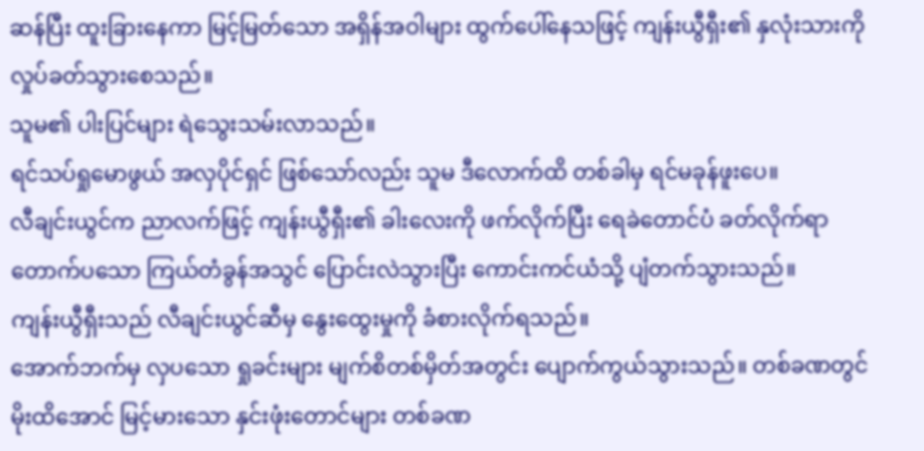ဆန်ပြီး ထူးခြားနေကာ မြင့်မြတ်သော အရှိန်အဝါများ ထွက်ပေါ်နေသဖြင့် ကျန်းယွီရှီး၏ နှလုံးသားကို လှုပ်ခတ်သွားစေသည်။
သူမ၏ ပါးပြင်များ ရဲသွေးသမ်းလာသည်။
ရင်သပ်ရှုမောဖွယ် အလှပိုင်ရှင် ဖြစ်သော်လည်း သူမ ဒီလောက်ထိ တစ်ခါမှ ရင်မခုန်ဖူးပေ။
လီချင်းယွင်က ညာလက်ဖြင့် ကျန်းယွီရှီး၏ ခါးလေးကို ဖက်လိုက်ပြီး ရေခဲတောင်ပံ ခတ်လိုက်ရာ တောက်ပသော ကြယ်တံခွန်အသွင် ပြောင်းလဲသွားပြီး ကောင်းကင်ယံသို့ ပျံတက်သွားသည်။
ကျန်းယွီရှီးသည် လီချင်းယွင်ဆီမှ နွေးထွေးမှုကို ခံစားလိုက်ရသည်။
အောက်ဘက်မှ လှပသော ရှုခင်းများ မျက်စိတစ်မှိတ်အတွင်း ပျောက်ကွယ်သွားသည်။ တစ်ခဏတွင် မိုးထိအောင် မြင့်မားသော နှင်းဖုံးတောင်များ တစ်ခဏ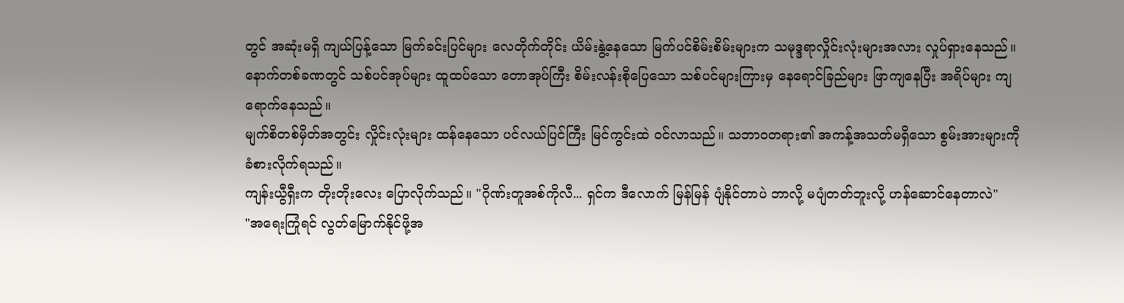တွင် အဆုံးမရှိ ကျယ်ပြန့်သော မြက်ခင်းပြင်များ လေတိုက်တိုင်း ယိမ်းနွဲ့နေသော မြက်ပင်စိမ်းစိမ်းများက သမုဒ္ဒရာလှိုင်းလုံးများအလား လှုပ်ရှားနေသည်။
နောက်တစ်ခဏတွင် သစ်ပင်အုပ်များ ထူထပ်သော တောအုပ်ကြီး စိမ်းလန်းစိုပြေသော သစ်ပင်များကြားမှ နေရောင်ခြည်များ ဖြာကျနေပြီး အရိပ်များ ကျရောက်နေသည်။
မျက်စိတစ်မှိတ်အတွင်း လှိုင်းလုံးများ ထန်နေသော ပင်လယ်ပြင်ကြီး မြင်ကွင်းထဲ ဝင်လာသည်။ သဘာဝတရား၏ အကန့်အသတ်မရှိသော စွမ်းအားများကို ခံစားလိုက်ရသည်။
ကျန်းယွီရှီးက တိုးတိုးလေး ပြောလိုက်သည်။ "ဂိုဏ်းတူအစ်ကိုလီ... ရှင်က ဒီလောက် မြန်မြန် ပျံနိုင်တာပဲ ဘာလို့ မပျံတတ်ဘူးလို့ ဟန်ဆောင်နေတာလဲ"
"အရေးကြုံရင် လွတ်မြောက်နိုင်ဖို့အ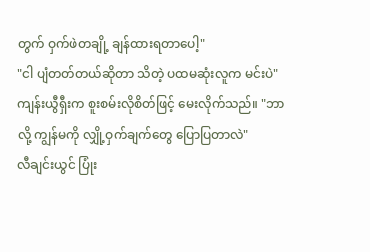တွက် ဝှက်ဖဲတချို့ ချန်ထားရတာပေါ့"
"ငါ ပျံတတ်တယ်ဆိုတာ သိတဲ့ ပထမဆုံးလူက မင်းပဲ"
ကျန်းယွီရှီးက စူးစမ်းလိုစိတ်ဖြင့် မေးလိုက်သည်။ "ဘာလို့ ကျွန်မကို လျှို့ဝှက်ချက်တွေ ပြောပြတာလဲ"
လီချင်းယွင် ပြုံး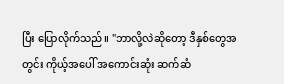ပြီး ပြောလိုက်သည်။ "ဘာလို့လဲဆိုတော့ ဒီနှစ်တွေအတွင်း ကိုယ့်အပေါ် အကောင်းဆုံး ဆက်ဆံ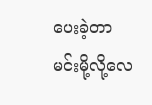ပေးခဲ့တာ မင်းမို့လို့လေ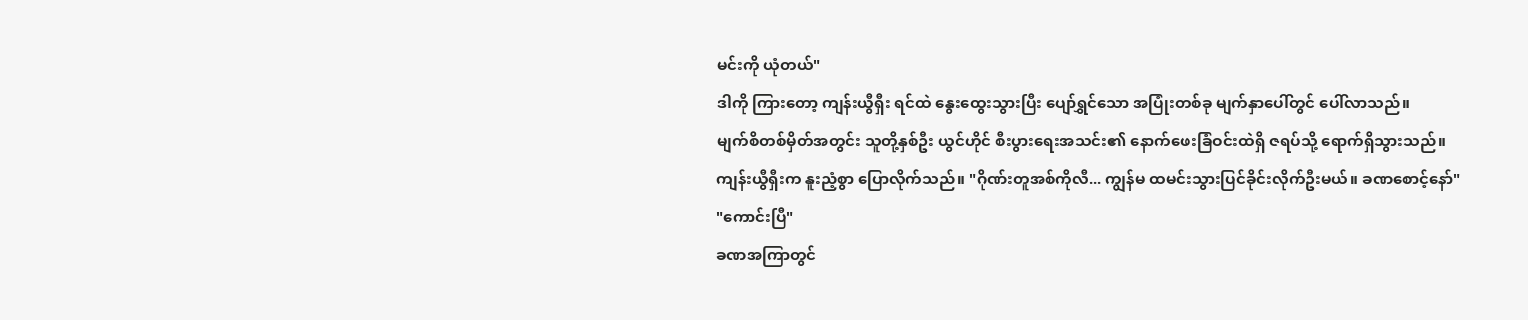မင်းကို ယုံတယ်"
ဒါကို ကြားတော့ ကျန်းယွီရှီး ရင်ထဲ နွေးထွေးသွားပြီး ပျော်ရွှင်သော အပြုံးတစ်ခု မျက်နှာပေါ်တွင် ပေါ်လာသည်။
မျက်စိတစ်မှိတ်အတွင်း သူတို့နှစ်ဦး ယွင်ဟိုင် စီးပွားရေးအသင်း၏ နောက်ဖေးခြံဝင်းထဲရှိ ဇရပ်သို့ ရောက်ရှိသွားသည်။
ကျန်းယွီရှီးက နူးညံ့စွာ ပြောလိုက်သည်။ "ဂိုဏ်းတူအစ်ကိုလီ... ကျွန်မ ထမင်းသွားပြင်ခိုင်းလိုက်ဦးမယ်။ ခဏစောင့်နော်"
"ကောင်းပြီ"
ခဏအကြာတွင်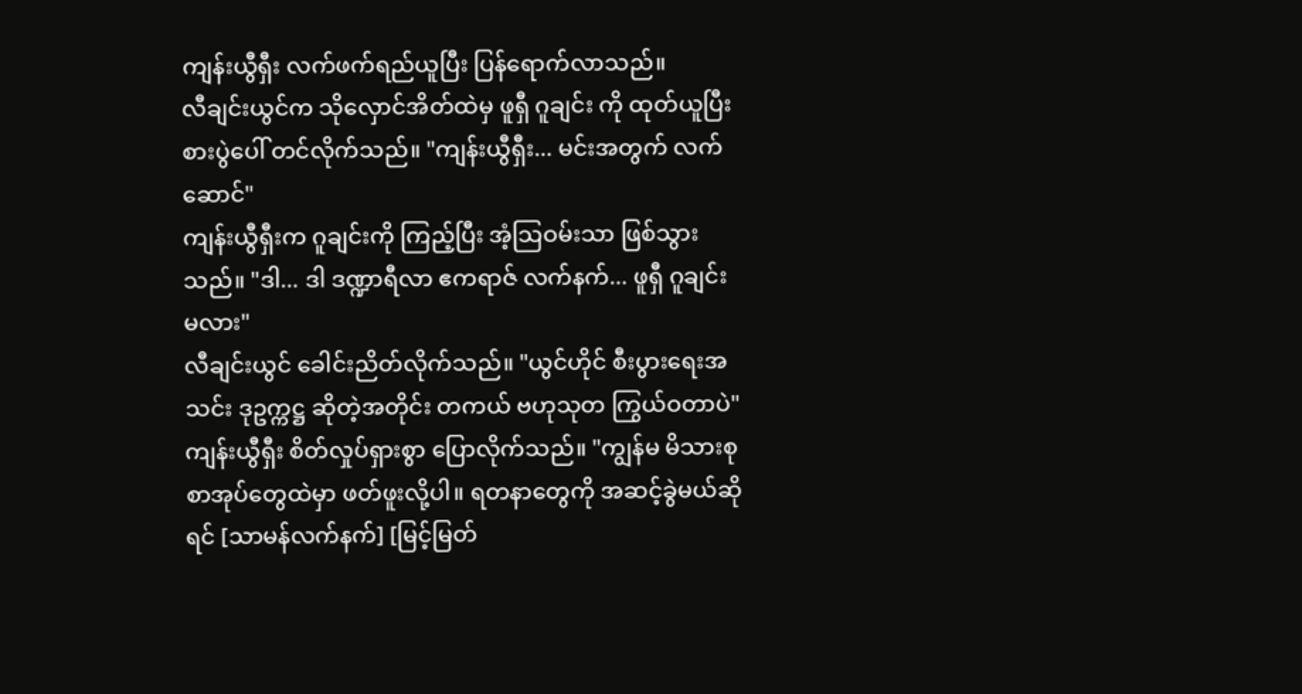ကျန်းယွီရှီး လက်ဖက်ရည်ယူပြီး ပြန်ရောက်လာသည်။
လီချင်းယွင်က သိုလှောင်အိတ်ထဲမှ ဖူရှီ ဂူချင်း ကို ထုတ်ယူပြီး စားပွဲပေါ် တင်လိုက်သည်။ "ကျန်းယွီရှီး... မင်းအတွက် လက်ဆောင်"
ကျန်းယွီရှီးက ဂူချင်းကို ကြည့်ပြီး အံ့သြဝမ်းသာ ဖြစ်သွားသည်။ "ဒါ... ဒါ ဒဏ္ဍာရီလာ ဧကရာဇ် လက်နက်... ဖူရှီ ဂူချင်း မလား"
လီချင်းယွင် ခေါင်းညိတ်လိုက်သည်။ "ယွင်ဟိုင် စီးပွားရေးအသင်း ဒုဥက္ကဋ္ဌ ဆိုတဲ့အတိုင်း တကယ် ဗဟုသုတ ကြွယ်ဝတာပဲ"
ကျန်းယွီရှီး စိတ်လှုပ်ရှားစွာ ပြောလိုက်သည်။ "ကျွန်မ မိသားစု စာအုပ်တွေထဲမှာ ဖတ်ဖူးလို့ပါ။ ရတနာတွေကို အဆင့်ခွဲမယ်ဆိုရင် [သာမန်လက်နက်] [မြင့်မြတ်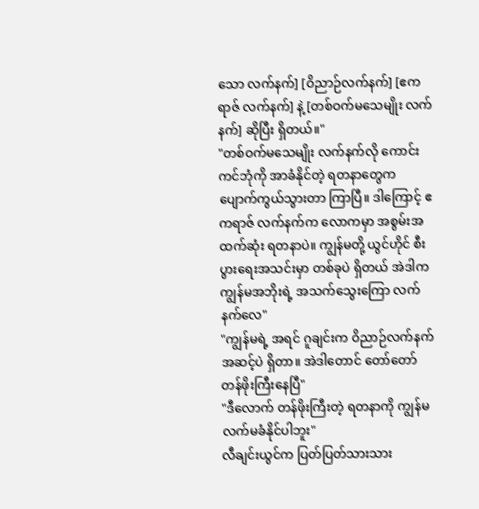သော လက်နက်] [ဝိညာဉ်လက်နက်] [ဧကရာဇ် လက်နက်] နဲ့ [တစ်ဝက်မသေမျိုး လက်နက်] ဆိုပြီး ရှိတယ်။"
"တစ်ဝက်မသေမျိုး လက်နက်လို ကောင်းကင်ဘုံကို အာခံနိုင်တဲ့ ရတနာတွေက ပျောက်ကွယ်သွားတာ ကြာပြီ။ ဒါကြောင့် ဧကရာဇ် လက်နက်က လောကမှာ အစွမ်းအထက်ဆုံး ရတနာပဲ။ ကျွန်မတို့ ယွင်ဟိုင် စီးပွားရေးအသင်းမှာ တစ်ခုပဲ ရှိတယ် အဲဒါက ကျွန်မအဘိုးရဲ့ အသက်သွေးကြော လက်နက်လေ"
"ကျွန်မရဲ့ အရင် ဂူချင်းက ဝိညာဉ်လက်နက် အဆင့်ပဲ ရှိတာ။ အဲဒါတောင် တော်တော် တန်ဖိုးကြီးနေပြီ"
"ဒီလောက် တန်ဖိုးကြီးတဲ့ ရတနာကို ကျွန်မ လက်မခံနိုင်ပါဘူး"
လီချင်းယွင်က ပြတ်ပြတ်သားသား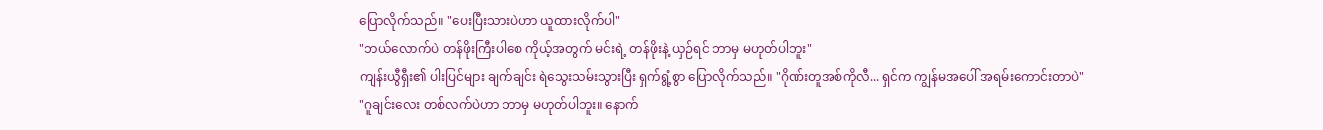ပြောလိုက်သည်။ "ပေးပြီးသားပဲဟာ ယူထားလိုက်ပါ"
"ဘယ်လောက်ပဲ တန်ဖိုးကြီးပါစေ ကိုယ့်အတွက် မင်းရဲ့ တန်ဖိုးနဲ့ ယှဉ်ရင် ဘာမှ မဟုတ်ပါဘူး"
ကျန်းယွီရှီး၏ ပါးပြင်များ ချက်ချင်း ရဲသွေးသမ်းသွားပြီး ရှက်ရွံ့စွာ ပြောလိုက်သည်။ "ဂိုဏ်းတူအစ်ကိုလီ... ရှင်က ကျွန်မအပေါ် အရမ်းကောင်းတာပဲ"
"ဂူချင်းလေး တစ်လက်ပဲဟာ ဘာမှ မဟုတ်ပါဘူး။ နောက်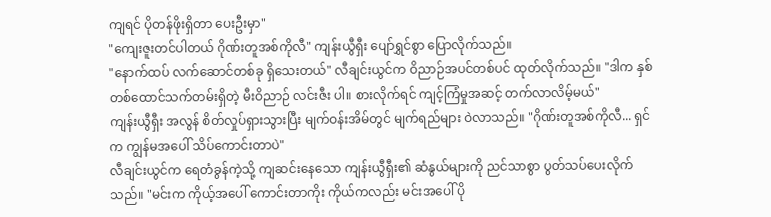ကျရင် ပိုတန်ဖိုးရှိတာ ပေးဦးမှာ"
"ကျေးဇူးတင်ပါတယ် ဂိုဏ်းတူအစ်ကိုလီ" ကျန်းယွီရှီး ပျော်ရွှင်စွာ ပြောလိုက်သည်။
"နောက်ထပ် လက်ဆောင်တစ်ခု ရှိသေးတယ်" လီချင်းယွင်က ဝိညာဉ်အပင်တစ်ပင် ထုတ်လိုက်သည်။ "ဒါက နှစ်တစ်ထောင်သက်တမ်းရှိတဲ့ မီးဝိညာဉ် လင်းဇီး ပါ။ စားလိုက်ရင် ကျင့်ကြံမှုအဆင့် တက်လာလိမ့်မယ်"
ကျန်းယွီရှီး အလွန် စိတ်လှုပ်ရှားသွားပြီး မျက်ဝန်းအိမ်တွင် မျက်ရည်များ ဝဲလာသည်။ "ဂိုဏ်းတူအစ်ကိုလီ... ရှင်က ကျွန်မအပေါ် သိပ်ကောင်းတာပဲ"
လီချင်းယွင်က ရေတံခွန်ကဲ့သို့ ကျဆင်းနေသော ကျန်းယွီရှီး၏ ဆံနွယ်များကို ညင်သာစွာ ပွတ်သပ်ပေးလိုက်သည်။ "မင်းက ကိုယ့်အပေါ် ကောင်းတာကိုး ကိုယ်ကလည်း မင်းအပေါ် ပို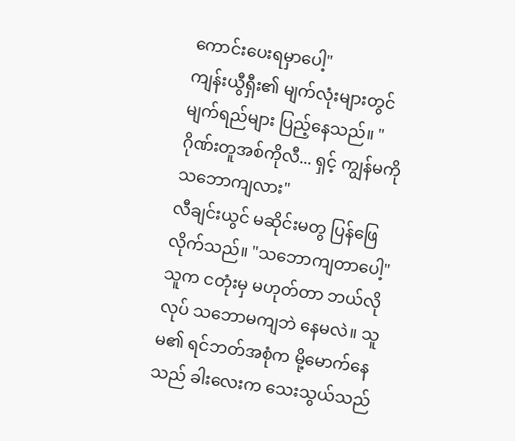ကောင်းပေးရမှာပေါ့"
ကျန်းယွီရှီး၏ မျက်လုံးများတွင် မျက်ရည်များ ပြည့်နေသည်။ "ဂိုဏ်းတူအစ်ကိုလီ... ရှင့် ကျွန်မကို သဘောကျလား"
လီချင်းယွင် မဆိုင်းမတွ ပြန်ဖြေလိုက်သည်။ "သဘောကျတာပေါ့"
သူက ငတုံးမှ မဟုတ်တာ ဘယ်လိုလုပ် သဘောမကျဘဲ နေမလဲ။ သူမ၏ ရင်ဘတ်အစုံက မို့မောက်နေသည် ခါးလေးက သေးသွယ်သည်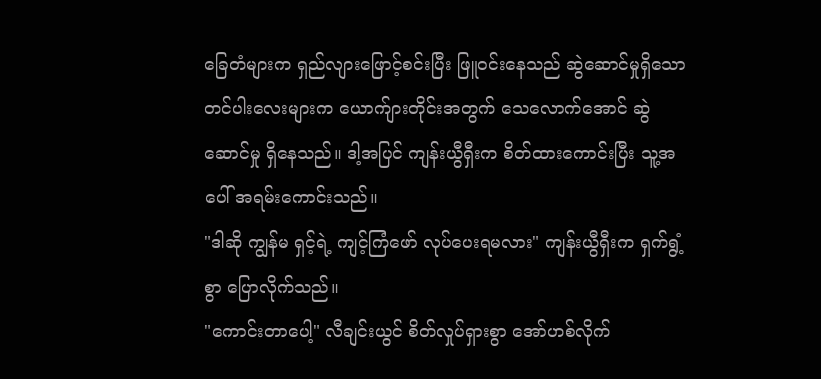ခြေတံများက ရှည်လျားဖြောင့်စင်းပြီး ဖြူဝင်းနေသည် ဆွဲဆောင်မှုရှိသော တင်ပါးလေးများက ယောက်ျားတိုင်းအတွက် သေလောက်အောင် ဆွဲဆောင်မှု ရှိနေသည်။ ဒါ့အပြင် ကျန်းယွီရှီးက စိတ်ထားကောင်းပြီး သူ့အပေါ် အရမ်းကောင်းသည်။
"ဒါဆို ကျွန်မ ရှင့်ရဲ့ ကျင့်ကြံဖော် လုပ်ပေးရမလား" ကျန်းယွီရှီးက ရှက်ရွံ့စွာ ပြောလိုက်သည်။
"ကောင်းတာပေါ့" လီချင်းယွင် စိတ်လှုပ်ရှားစွာ အော်ဟစ်လိုက်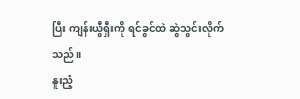ပြီး ကျန်းယွီရှီးကို ရင်ခွင်ထဲ ဆွဲသွင်းလိုက်သည်။
နူးညံ့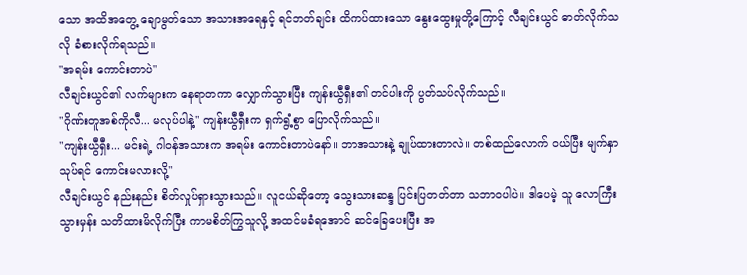သော အထိအတွေ့ ချောမွတ်သော အသားအရေနှင့် ရင်ဘတ်ချင်း ထိကပ်ထားသော နွေးထွေးမှုတို့ကြောင့် လီချင်းယွင် ဓာတ်လိုက်သလို ခံစားလိုက်ရသည်။
"အရမ်း ကောင်းတာပဲ"
လီချင်းယွင်၏ လက်များက နေရာတကာ လျှောက်သွားပြီး ကျန်းယွီရှီး၏ တင်ပါးကို ပွတ်သပ်လိုက်သည်။
"ဂိုဏ်းတူအစ်ကိုလီ... မလုပ်ပါနဲ့" ကျန်းယွီရှီးက ရှက်ရွံ့စွာ ပြောလိုက်သည်။
"ကျန်းယွီရှီး... မင်းရဲ့ ဂါဝန်အသားက အရမ်း ကောင်းတာပဲနော်။ ဘာအသားနဲ့ ချုပ်ထားတာလဲ။ တစ်ထည်လောက် ဝယ်ပြီး မျက်နှာသုပ်ရင် ကောင်းမလားလို့"
လီချင်းယွင် နည်းနည်း စိတ်လှုပ်ရှားသွားသည်။ လူငယ်ဆိုတော့ သွေးသားဆန္ဒ ပြင်းပြတတ်တာ သဘာဝပါပဲ။ ဒါပေမဲ့ သူ လောကြီးသွားမှန်း သတိထားမိလိုက်ပြီး ကာမစိတ်ကြွသူလို့ အထင်မခံရအောင် ဆင်ခြေပေးပြီး အ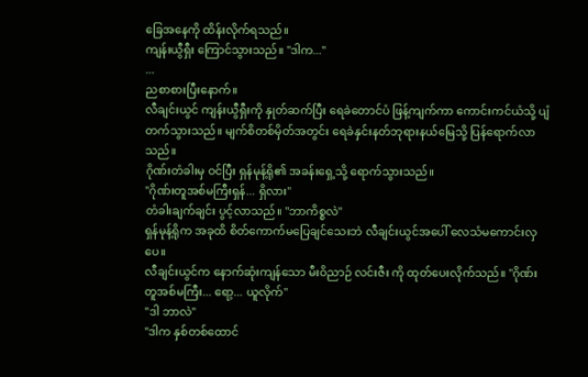ခြေအနေကို ထိန်းလိုက်ရသည်။
ကျန်းယွီရှီး ကြောင်သွားသည်။ "ဒါက..."
...
ညစာစားပြီးနောက်။
လီချင်းယွင် ကျန်းယွီရှီးကို နှုတ်ဆက်ပြီး ရေခဲတောင်ပံ ဖြန့်ကျက်ကာ ကောင်းကင်ယံသို့ ပျံတက်သွားသည်။ မျက်စိတစ်မှိတ်အတွင်း ရေခဲနှင်းနတ်ဘုရားနယ်မြေသို့ ပြန်ရောက်လာသည်။
ဂိုဏ်းတံခါးမှ ဝင်ပြီး ရှန်မုန့်ရို၏ အခန်းရှေ့သို့ ရောက်သွားသည်။
"ဂိုဏ်းတူအစ်မကြီးရှန်... ရှိလား"
တံခါးချက်ချင်း ပွင့်လာသည်။ "ဘာကိစ္စလဲ"
ရှန်မုန့်ရိုက အခုထိ စိတ်ကောက်မပြေချင်သေးဘဲ လီချင်းယွင်အပေါ် လေသံမကောင်းလှပေ။
လီချင်းယွင်က နောက်ဆုံးကျန်သော မီးဝိညာဉ် လင်းဇီး ကို ထုတ်ပေးလိုက်သည်။ "ဂိုဏ်းတူအစ်မကြီး... ရော့... ယူလိုက်"
"ဒါ ဘာလဲ"
"ဒါက နှစ်တစ်ထောင်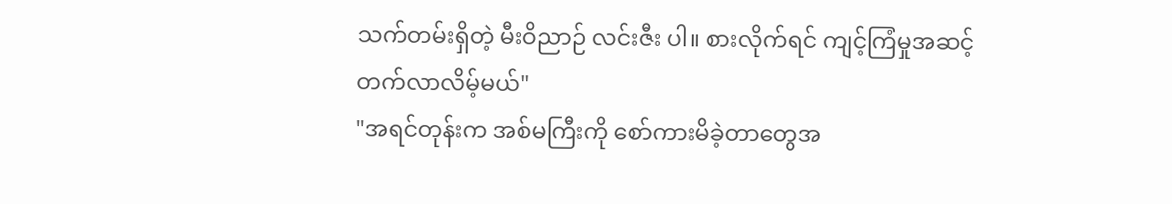သက်တမ်းရှိတဲ့ မီးဝိညာဉ် လင်းဇီး ပါ။ စားလိုက်ရင် ကျင့်ကြံမှုအဆင့် တက်လာလိမ့်မယ်"
"အရင်တုန်းက အစ်မကြီးကို စော်ကားမိခဲ့တာတွေအ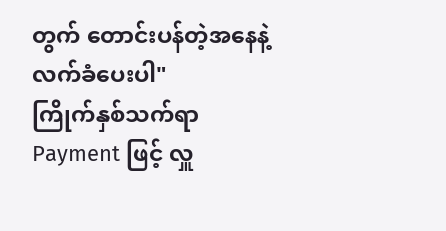တွက် တောင်းပန်တဲ့အနေနဲ့ လက်ခံပေးပါ"
ကြိုက်နှစ်သက်ရာ Payment ဖြင့် လှူ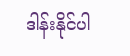ဒါန်းနိုင်ပါ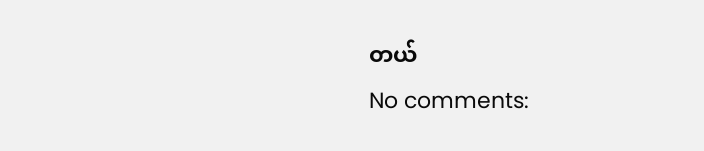တယ်
No comments: